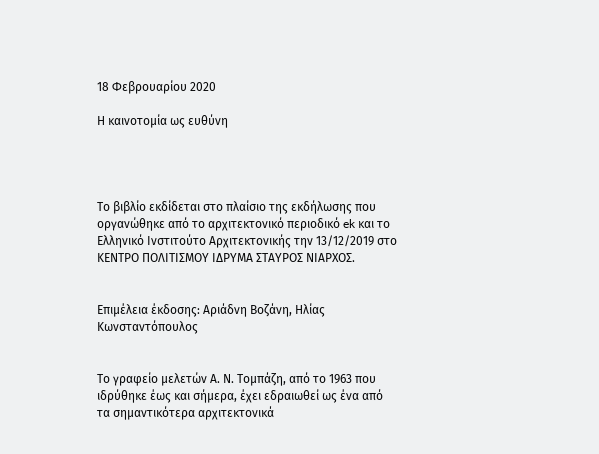18 Φεβρουαρίου 2020

Η καινοτομία ως ευθύνη




Το βιβλίο εκδίδεται στο πλαίσιο της εκδήλωσης που οργανώθηκε από το αρχιτεκτονικό περιοδικό ek και το Ελληνικό Ινστιτούτο Αρχιτεκτονικής την 13/12/2019 στο
ΚΕΝΤΡΟ ΠΟΛΙΤΙΣΜΟΥ ΙΔΡΥΜΑ ΣΤΑΥΡΟΣ ΝΙΑΡΧΟΣ.


Επιμέλεια έκδοσης: Αριάδνη Βοζάνη, Ηλίας Κωνσταντόπουλος


Το γραφείο μελετών Α. Ν. Τομπάζη, από το 1963 που ιδρύθηκε έως και σήμερα, έχει εδραιωθεί ως ένα από τα σημαντικότερα αρχιτεκτονικά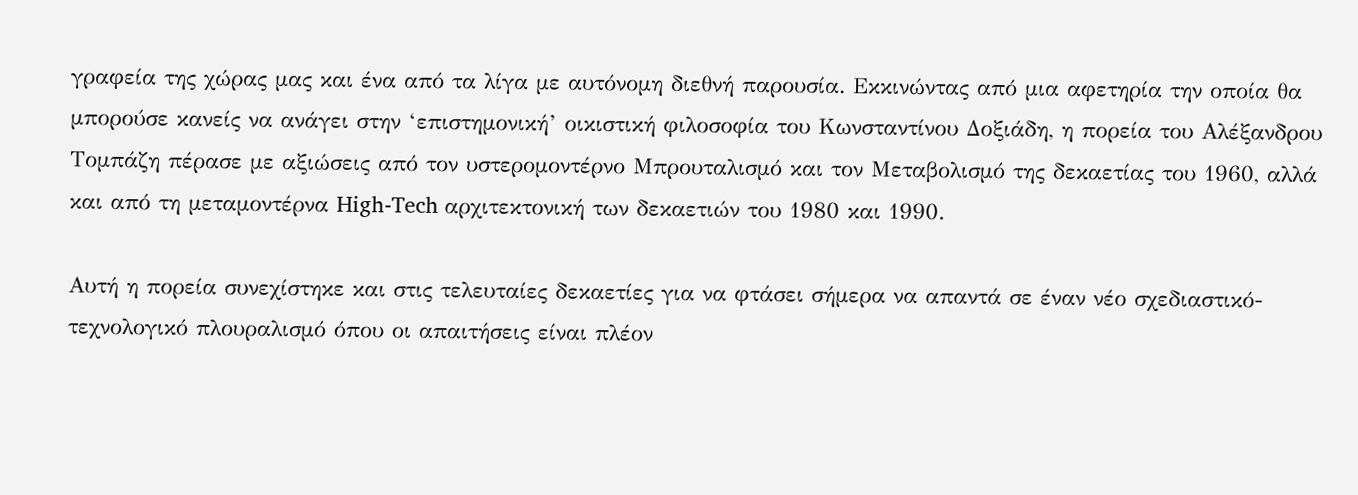γραφεία της χώρας μας και ένα από τα λίγα με αυτόνομη διεθνή παρουσία. Εκκινώντας από μια αφετηρία την οποία θα μπορούσε κανείς να ανάγει στην ‘επιστημονική’ οικιστική φιλοσοφία του Κωνσταντίνου Δοξιάδη, η πορεία του Αλέξανδρου Τομπάζη πέρασε με αξιώσεις από τον υστερομοντέρνο Μπρουταλισμό και τον Μεταβολισμό της δεκαετίας του 1960, αλλά και από τη μεταμοντέρνα High-Tech αρχιτεκτονική των δεκαετιών του 1980 και 1990.

Αυτή η πορεία συνεχίστηκε και στις τελευταίες δεκαετίες για να φτάσει σήμερα να απαντά σε έναν νέο σχεδιαστικό-τεχνολογικό πλουραλισμό όπου οι απαιτήσεις είναι πλέον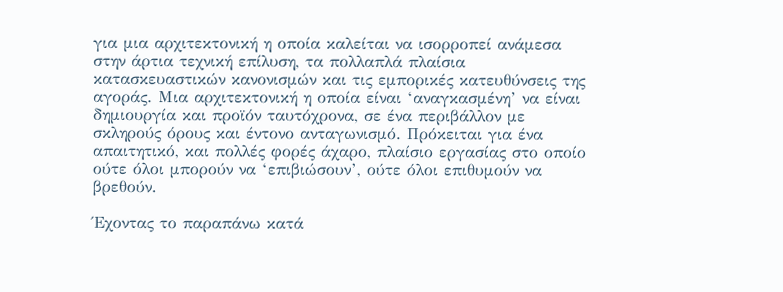για μια αρχιτεκτονική η οποία καλείται να ισορροπεί ανάμεσα στην άρτια τεχνική επίλυση, τα πολλαπλά πλαίσια κατασκευαστικών κανονισμών και τις εμπορικές κατευθύνσεις της αγοράς. Μια αρχιτεκτονική η οποία είναι ‘αναγκασμένη’ να είναι δημιουργία και προϊόν ταυτόχρονα, σε ένα περιβάλλον με σκληρούς όρους και έντονο ανταγωνισμό. Πρόκειται για ένα απαιτητικό, και πολλές φορές άχαρο, πλαίσιο εργασίας στο οποίο ούτε όλοι μπορούν να ‘επιβιώσουν’, ούτε όλοι επιθυμούν να βρεθούν.

Έχοντας το παραπάνω κατά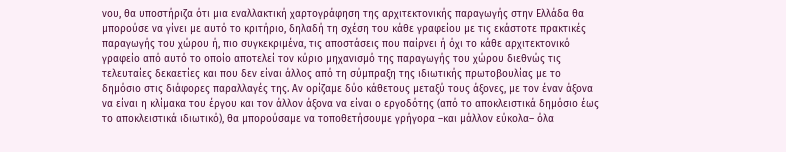νου, θα υποστήριζα ότι μια εναλλακτική χαρτογράφηση της αρχιτεκτονικής παραγωγής στην Ελλάδα θα μπορούσε να γίνει με αυτό το κριτήριο, δηλαδή τη σχέση του κάθε γραφείου με τις εκάστοτε πρακτικές παραγωγής του χώρου ή, πιο συγκεκριμένα, τις αποστάσεις που παίρνει ή όχι το κάθε αρχιτεκτονικό γραφείο από αυτό το οποίο αποτελεί τον κύριο μηχανισμό της παραγωγής του χώρου διεθνώς τις τελευταίες δεκαετίες και που δεν είναι άλλος από τη σύμπραξη της ιδιωτικής πρωτοβουλίας με το δημόσιο στις διάφορες παραλλαγές της. Αν ορίζαμε δύο κάθετους μεταξύ τους άξονες, με τον έναν άξονα να είναι η κλίμακα του έργου και τον άλλον άξονα να είναι ο εργοδότης (από το αποκλειστικά δημόσιο έως το αποκλειστικά ιδιωτικό), θα μπορούσαμε να τοποθετήσουμε γρήγορα –και μάλλον εύκολα– όλα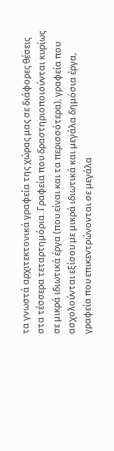τα γνωστά αρχιτεκτονικά γραφεία της χώρας μας σε διάφορες θέσεις στα τέσσερα τεταρτημόρια. Γραφεία που δραστηριοποιούνται κυρίως σε μικρά ιδιωτικά έργα (που είναι και τα περισσότερα), γραφεία που ασχολούνται εξίσου με μικρά ιδιωτικά και μεγάλα δημόσια έργα, γραφεία που επικεντρώνονται σε μεγάλα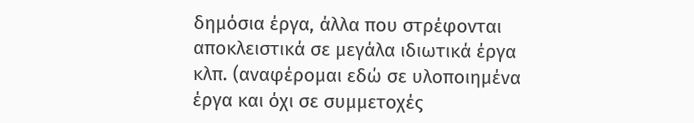δημόσια έργα, άλλα που στρέφονται αποκλειστικά σε μεγάλα ιδιωτικά έργα κλπ. (αναφέρομαι εδώ σε υλοποιημένα έργα και όχι σε συμμετοχές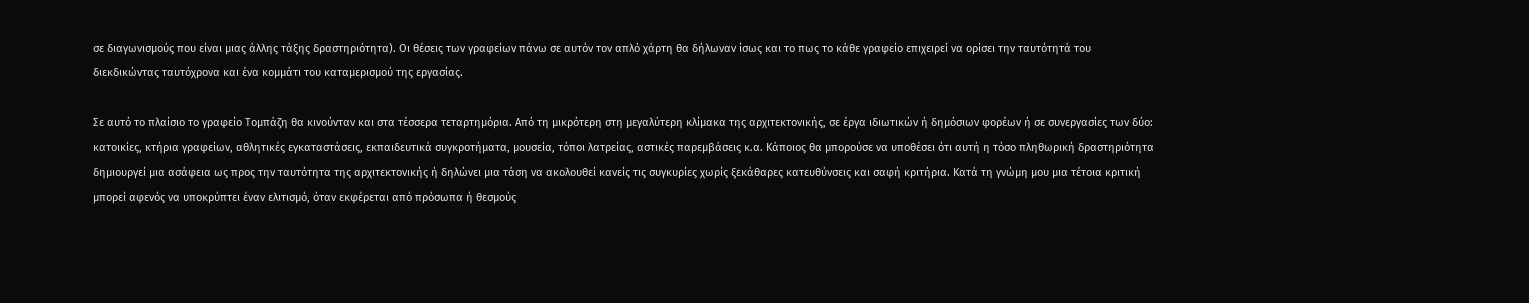σε διαγωνισμούς που είναι μιας άλλης τάξης δραστηριότητα). Οι θέσεις των γραφείων πάνω σε αυτόν τον απλό χάρτη θα δήλωναν ίσως και το πως το κάθε γραφείο επιχειρεί να ορίσει την ταυτότητά του διεκδικώντας ταυτόχρονα και ένα κομμάτι του καταμερισμού της εργασίας.

Σε αυτό το πλαίσιο το γραφείο Τομπάζη θα κινούνταν και στα τέσσερα τεταρτημόρια. Από τη μικρότερη στη μεγαλύτερη κλίμακα της αρχιτεκτονικής, σε έργα ιδιωτικών ή δημόσιων φορέων ή σε συνεργασίες των δύο: κατοικίες, κτήρια γραφείων, αθλητικές εγκαταστάσεις, εκπαιδευτικά συγκροτήματα, μουσεία, τόποι λατρείας, αστικές παρεμβάσεις κ.α. Κάποιος θα μπορούσε να υποθέσει ότι αυτή η τόσο πληθωρική δραστηριότητα δημιουργεί μια ασάφεια ως προς την ταυτότητα της αρχιτεκτονικής ή δηλώνει μια τάση να ακολουθεί κανείς τις συγκυρίες χωρίς ξεκάθαρες κατευθύνσεις και σαφή κριτήρια. Κατά τη γνώμη μου μια τέτοια κριτική μπορεί αφενός να υποκρύπτει έναν ελιτισμό, όταν εκφέρεται από πρόσωπα ή θεσμούς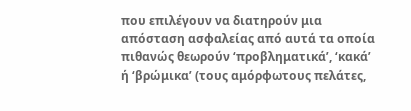που επιλέγουν να διατηρούν μια απόσταση ασφαλείας από αυτά τα οποία πιθανώς θεωρούν ‘προβληματικά’, ‘κακά’ ή ‘βρώμικα’ (τους αμόρφωτους πελάτες,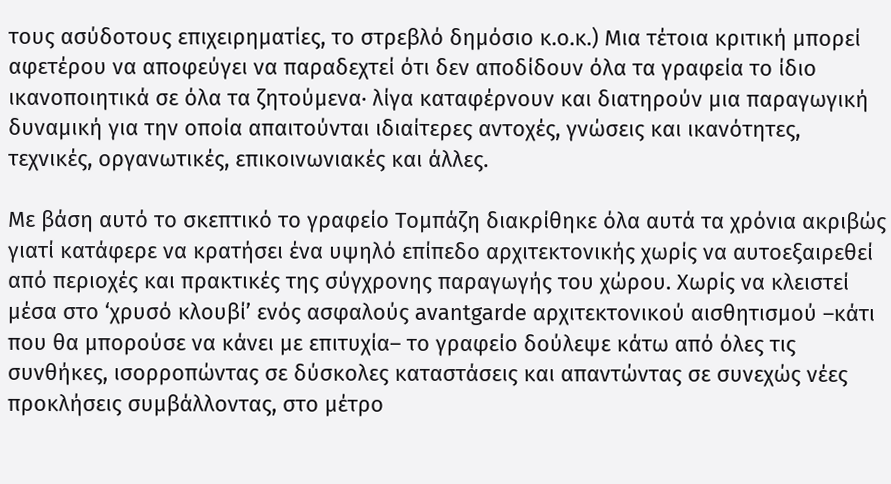τους ασύδοτους επιχειρηματίες, το στρεβλό δημόσιο κ.ο.κ.) Μια τέτοια κριτική μπορεί αφετέρου να αποφεύγει να παραδεχτεί ότι δεν αποδίδουν όλα τα γραφεία το ίδιο ικανοποιητικά σε όλα τα ζητούμενα· λίγα καταφέρνουν και διατηρούν μια παραγωγική δυναμική για την οποία απαιτούνται ιδιαίτερες αντοχές, γνώσεις και ικανότητες, τεχνικές, οργανωτικές, επικοινωνιακές και άλλες.

Με βάση αυτό το σκεπτικό το γραφείο Τομπάζη διακρίθηκε όλα αυτά τα χρόνια ακριβώς γιατί κατάφερε να κρατήσει ένα υψηλό επίπεδο αρχιτεκτονικής χωρίς να αυτοεξαιρεθεί από περιοχές και πρακτικές της σύγχρονης παραγωγής του χώρου. Χωρίς να κλειστεί μέσα στο ‘χρυσό κλουβί’ ενός ασφαλούς avantgarde αρχιτεκτονικού αισθητισμού –κάτι που θα μπορούσε να κάνει με επιτυχία– το γραφείο δούλεψε κάτω από όλες τις συνθήκες, ισορροπώντας σε δύσκολες καταστάσεις και απαντώντας σε συνεχώς νέες προκλήσεις συμβάλλοντας, στο μέτρο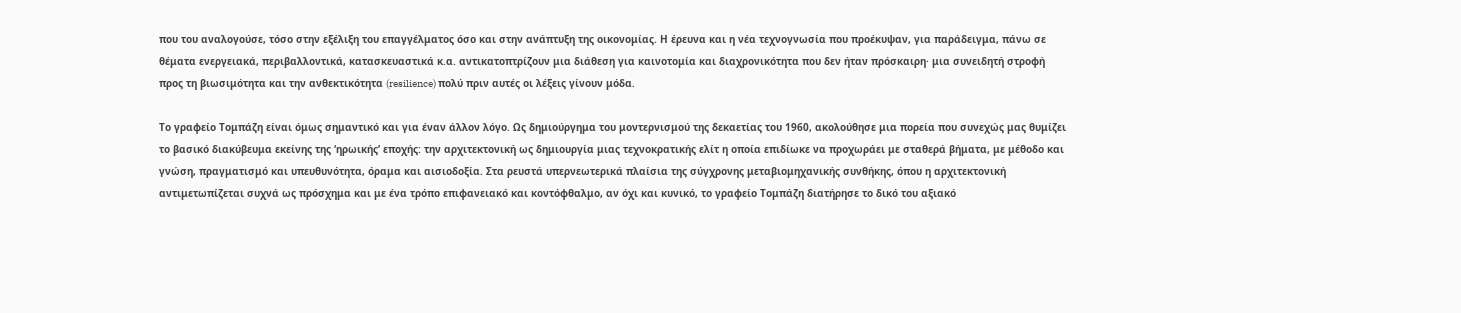που του αναλογούσε, τόσο στην εξέλιξη του επαγγέλματος όσο και στην ανάπτυξη της οικονομίας. Η έρευνα και η νέα τεχνογνωσία που προέκυψαν, για παράδειγμα, πάνω σε θέματα ενεργειακά, περιβαλλοντικά, κατασκευαστικά κ.α. αντικατοπτρίζουν μια διάθεση για καινοτομία και διαχρονικότητα που δεν ήταν πρόσκαιρη· μια συνειδητή στροφή προς τη βιωσιμότητα και την ανθεκτικότητα (resilience) πολύ πριν αυτές οι λέξεις γίνουν μόδα.

Το γραφείο Τομπάζη είναι όμως σημαντικό και για έναν άλλον λόγο. Ως δημιούργημα του μοντερνισμού της δεκαετίας του 1960, ακολούθησε μια πορεία που συνεχώς μας θυμίζει το βασικό διακύβευμα εκείνης της ‘ηρωικής’ εποχής: την αρχιτεκτονική ως δημιουργία μιας τεχνοκρατικής ελίτ η οποία επιδίωκε να προχωράει με σταθερά βήματα, με μέθοδο και γνώση, πραγματισμό και υπευθυνότητα, όραμα και αισιοδοξία. Στα ρευστά υπερνεωτερικά πλαίσια της σύγχρονης μεταβιομηχανικής συνθήκης, όπου η αρχιτεκτονική αντιμετωπίζεται συχνά ως πρόσχημα και με ένα τρόπο επιφανειακό και κοντόφθαλμο, αν όχι και κυνικό, το γραφείο Τομπάζη διατήρησε το δικό του αξιακό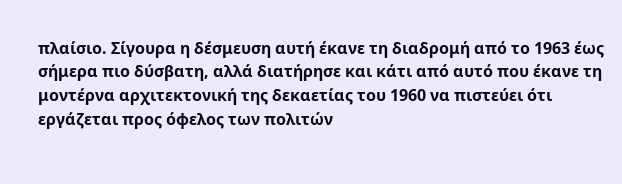πλαίσιο. Σίγουρα η δέσμευση αυτή έκανε τη διαδρομή από το 1963 έως σήμερα πιο δύσβατη, αλλά διατήρησε και κάτι από αυτό που έκανε τη μοντέρνα αρχιτεκτονική της δεκαετίας του 1960 να πιστεύει ότι εργάζεται προς όφελος των πολιτών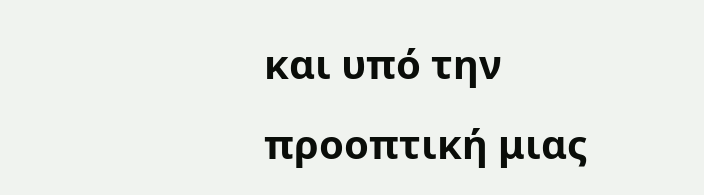και υπό την προοπτική μιας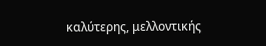καλύτερης, μελλοντικής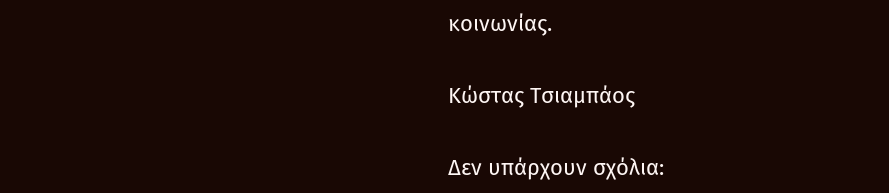κοινωνίας.

Κώστας Τσιαμπάος

Δεν υπάρχουν σχόλια: